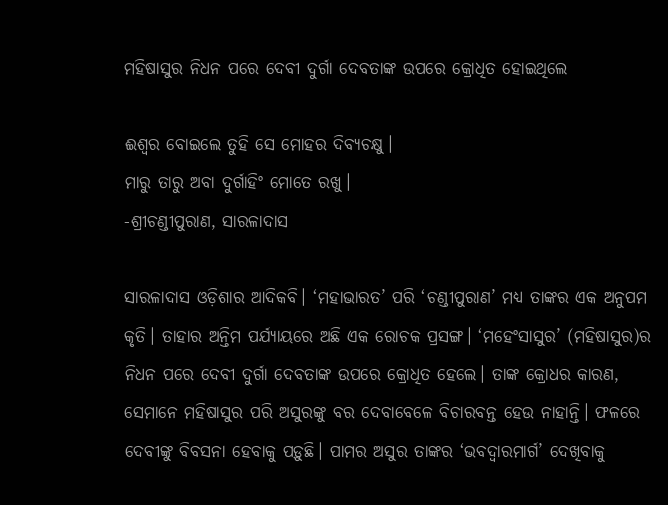ମହିଷାସୁର ନିଧନ ପରେ ଦେବୀ ଦୁର୍ଗା ଦେବତାଙ୍କ ଉପରେ କ୍ରୋଧିତ ହୋଇଥିଲେ

ଈଶ୍ୱର ବୋଇଲେ ତୁହି ସେ ମୋହର ଦିବ୍ୟଚକ୍ଷୁ।
ମାରୁ ତାରୁ ଅବା ଦୁର୍ଗାହିଂ ମୋତେ ରଖୁ।
-ଶ୍ରୀଚଣ୍ଡୀପୁରାଣ, ସାରଳାଦାସ

ସାରଳାଦାସ ଓଡ଼ିଶାର ଆଦିକବି। ‘ମହାଭାରତ’ ପରି ‘ଚଣ୍ଡୀପୁରାଣ’ ମଧ୍ୟ ତାଙ୍କର ଏକ ଅନୁପମ କୃତି। ତାହାର ଅନ୍ତିମ ପର୍ଯ୍ୟାୟରେ ଅଛି ଏକ ରୋଚକ ପ୍ରସଙ୍ଗ। ‘ମହେଂସାସୁର’ (ମହିଷାସୁର)ର ନିଧନ ପରେ ଦେବୀ ଦୁର୍ଗା ଦେବତାଙ୍କ ଉପରେ କ୍ରୋଧିତ ହେଲେ। ତାଙ୍କ କ୍ରୋଧର କାରଣ, ସେମାନେ ମହିଷାସୁର ପରି ଅସୁରଙ୍କୁ ବର ଦେବାବେଳେ ବିଚାରବନ୍ତ ହେଉ ନାହାନ୍ତି। ଫଳରେ ଦେବୀଙ୍କୁ ବିବସନା ହେବାକୁ ପଡ଼ୁଛି। ପାମର ଅସୁର ତାଙ୍କର ‘ଭବଦ୍ୱାରମାର୍ଗ’ ଦେଖିବାକୁ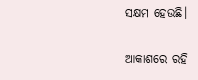ସକ୍ଷମ ହେଉଛି।

ଆକାଶରେ ରହି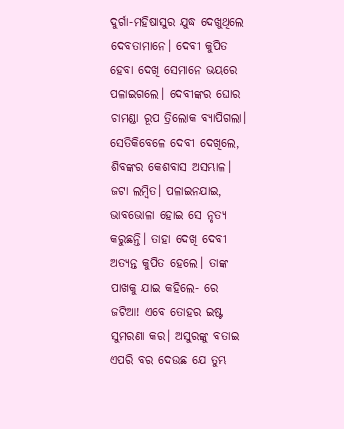ଦୁର୍ଗା-ମହିଷାସୁର ଯୁଦ୍ଧ ଦେଖୁଥିଲେ ଦେବତାମାନେ। ଦେବୀ କୁପିତ ହେବା ଦେଖି ସେମାନେ ଭୟରେ ପଳାଇଗଲେ। ଦେବୀଙ୍କର ଘୋର ଚାମଣ୍ଡା ରୂପ ତ୍ରିଲୋକ ବ୍ୟାପିଗଲା। ସେତିକିବେଳେ ଦେବୀ ଦେଖିଲେ, ଶିବଙ୍କର କେଶବାସ ଅସମ୍ଭାଳ। ଜଟା ଲମ୍ବିତ। ପଳାଇନଯାଇ, ଭାବଭୋଳା ହୋଇ ସେ ନୃତ୍ୟ କରୁଛନ୍ତି। ତାହା ଦେଖି ଦେବୀ ଅତ୍ୟନ୍ତ କୁପିତ ହେଲେ। ତାଙ୍କ ପାଖକୁ ଯାଇ କହିଲେ- ରେ ଜଟିଆ! ଏବେ ତୋହର ଇଷ୍ଟ ସୁମରଣା କର। ଅସୁରଙ୍କୁ ବତାଇ ଏପରି ବର ଦେଉଛ ଯେ ତୁମ୍ଭ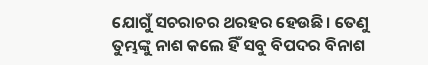ଯୋଗୁଁ ସଚରାଚର ଥରହର ହେଉଛି। ତେଣୁ ତୁମ୍ଭଙ୍କୁ ନାଶ କଲେ ହିଁ ସବୁ ବିପଦର ବିନାଶ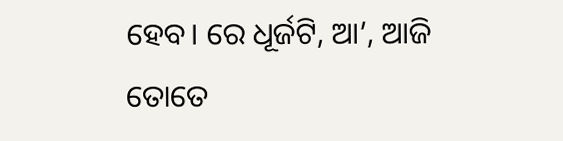ହେବ। ରେ ଧୂର୍ଜଟି, ଆ’, ଆଜି ତୋତେ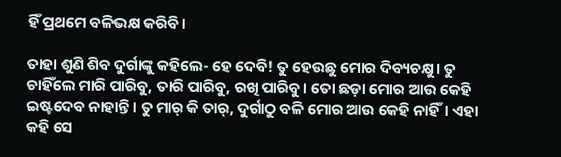ହିଁ ପ୍ରଥମେ ବଳିଭକ୍ଷ କରିବି।

ତାହା ଶୁଣି ଶିବ ଦୁର୍ଗାଙ୍କୁ କହିଲେ- ହେ ଦେବି! ତୁ ହେଉଛୁ ମୋର ଦିବ୍ୟଚକ୍ଷୁ। ତୁ ଚାହିଁଲେ ମାରି ପାରିବୁ, ତାରି ପାରିବୁ, ରଖି ପାରିବୁ। ତୋ ଛଡ଼ା ମୋର ଆଉ କେହି ଇଷ୍ଟଦେବ ନାହାନ୍ତି। ତୁ ମାର୍ କି ତାର୍‌, ଦୁର୍ଗାଠୁ ବଳି ମୋର ଆଉ କେହି ନାହିଁ। ଏହା କହି ସେ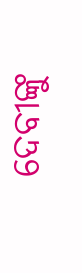ଦେବୀଙ୍କୁ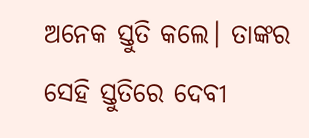ଅନେକ ସ୍ତୁତି କଲେ। ତାଙ୍କର ସେହି ସ୍ତୁତିରେ ଦେବୀ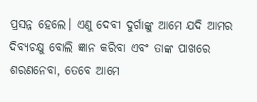ପ୍ରସନ୍ନ ହେଲେ। ଏଣୁ ଦେବୀ ଦୁର୍ଗାଙ୍କୁ ଆମେ ଯଦି ଆମର ଦିବ୍ୟଚକ୍ଷୁ ବୋଲି ଜ୍ଞାନ କରିବା ଏବଂ ତାଙ୍କ ପାଖରେ ଶରଣନେବା, ତେବେ ଆମେ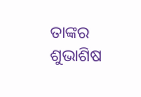ତାଙ୍କର ଶୁଭାଶିଷ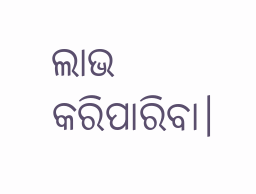ଲାଭ କରିପାରିବା।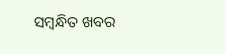ସମ୍ବନ୍ଧିତ ଖବର